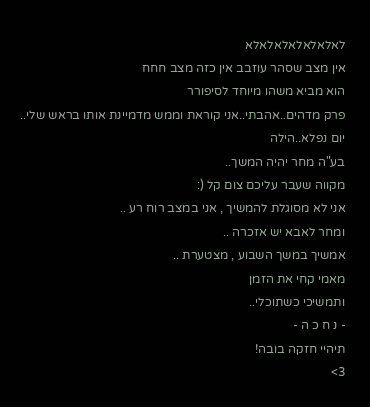לאלאלאלאלאלאלא
אין מצב שסהר עוזבב אין כזה מצב חחח
הוא מביא משהו מיוחד לסיפורר
פרק מדהים..אהבתי..אני קוראת וממש מדמיינת אותו בראש שלי..
יום נפלא..הילה
בע"ה מחר יהיה המשך..
מקווה שעבר עליכם צום קל (:
אני לא מסוגלת להמשיך , אני במצב רוח רע ..
ומחר לאבא יש אזכרה ..
אמשיך במשך השבוע , מצטערת ..
מאמי קחי את הזמן
ותמשיכי כשתוכלי..
- נ ח כ ה -
תיהיי חזקה בובה!
3>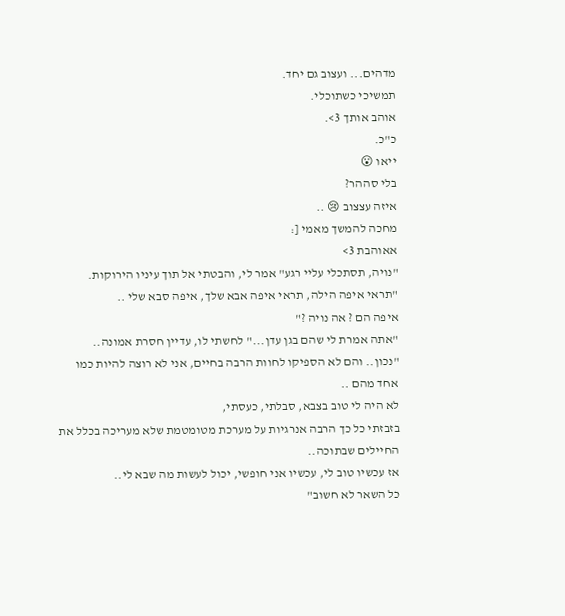מדהים... ועצוב גם יחד.
תמשיכי כשתוכלי.
אוהב אותך 3>.
כ"כ.
ייאו 😮
בלי סההר?
איזה עצצוב 😢 ..
מחכה להמשך מאמי [:
אאוהבת 3>
"נויה, תסתכלי עליי רגע" אמר לי, והבטתי אל תוך עיניו הירוקות.
"תראי איפה הילה, תראי איפה אבא שלך, איפה סבא שלי ..
איפה הם ? אה נויה ?"
"אתה אמרת לי שהם בגן עדן..." לחשתי לו, עדיין חסרת אמונה..
"נכון.. והם לא הספיקו לחוות הרבה בחיים, אני לא רוצה להיות כמו אחד מהם ..
לא היה לי טוב בצבא, סבלתי, כעסתי,
בזבזתי כל כך הרבה אנרגיות על מערכת מטומטמת שלא מעריכה בכלל את החיילים שבתוכה..
אז עכשיו טוב לי, עכשיו אני חופשי, יכול לעשות מה שבא לי..
כל השאר לא חשוב"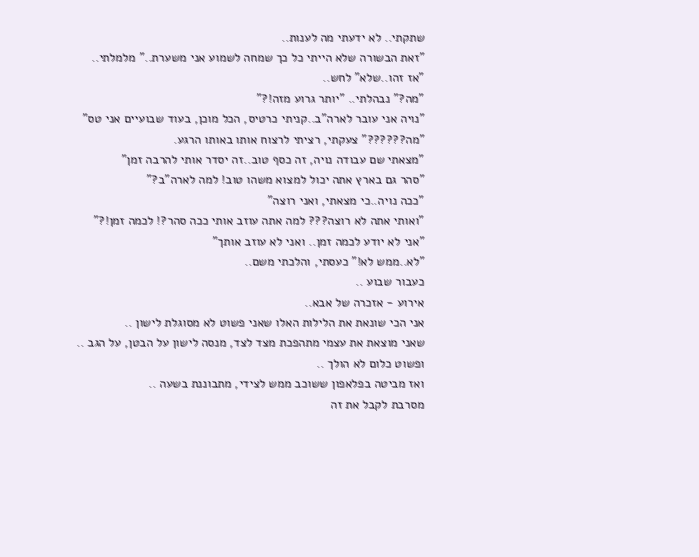שתקתי.. לא ידעתי מה לענות..
"זאת הבשורה שלא הייתי כל כך שמחה לשמוע אני משערת.." מלמלתי..
"אז זהו..שלא" לחש..
"מה?" נבהלתי.. "יותר גרוע מזה!?"
"נויה אני עובר לארה"ב..קניתי כרטיס, הכל מוכן, בעוד שבועיים אני טס"
"מה??????" צעקתי, רציתי לרצוח אותו באותו הרגע.
"מצאתי שם עבודה נויה, זה כסף טוב..זה יסדר אותי להרבה זמן"
"סהר גם בארץ אתה יכול למצוא משהו טוב! למה לארה"ב?"
"ככה נויה..כי מצאתי, ואני רוצה"
"ואותי אתה לא רוצה??? למה אתה עוזב אותי ככה סהר?! לכמה זמן!?"
"אני לא יודע לכמה זמן.. ואני לא עוזב אותך"
"לא..ממש לא!" כעסתי, והלכתי משם..
כעבור שבוע ..
אירוע - אזכרה של אבא..
אני הכי שונאת את הלילות האלו שאני פשוט לא מסוגלת לישון ..
שאני מוצאת את עצמי מתהפכת מצד לצד, מנסה לישון על הבטן, על הגב ..
ופשוט כלום לא הולך ..
ואז מביטה בפלאפון ששוכב ממש לצידי, מתבוננת בשעה ..
מסרבת לקבל את זה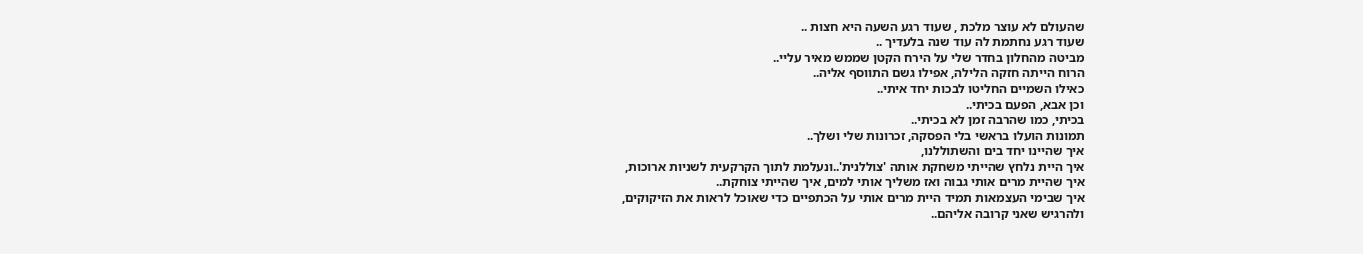שהעולם לא עוצר מלכת , שעוד רגע השעה היא חצות ..
שעוד רגע נחתמת לה עוד שנה בלעדיך ..
מביטה מהחלון בחדר שלי על הירח הקטן שממש מאיר עליי..
הרוח הייתה חזקה הלילה, אפילו גשם התווסף אליה..
כאילו השמיים החליטו לבכות יחד איתי..
וכן אבא, הפעם בכיתי..
בכיתי, כמו שהרבה זמן לא בכיתי..
תמונות הועלו בראשי בלי הפסקה, זכרונות שלי ושלך..
איך שהיינו יחד בים והשתוללנו,
איך היית נלחץ שהייתי משחקת אותה 'צוללנית'..ונעלמת לתוך הקרקעית לשניות ארוכות,
איך שהיית מרים אותי גבוה ואז משליך אותי למים, איך שהייתי צוחקת..
איך שבימי העצמאות תמיד היית מרים אותי על הכתפיים כדי שאוכל לראות את הזיקוקים,
ולהרגיש שאני קרובה אליהם..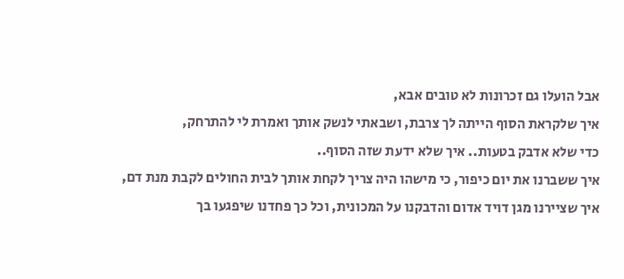אבל הועלו גם זכרונות לא טובים אבא,
איך שלקראת הסוף הייתה לך צרבת, ושבאתי לנשק אותך ואמרת לי להתרחק,
כדי שלא אדבק בטעות.. איך שלא ידעת שזה הסוף..
איך ששברנו את יום כיפור, כי מישהו היה צריך לקחת אותך לבית החולים לקבת מנת דם,
איך שציירנו מגן דויד אדום והדבקנו על המכונית, וכל כך פחדנו שיפגעו בך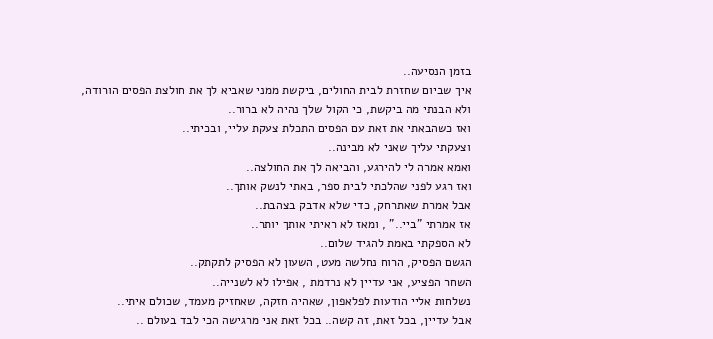בזמן הנסיעה..
איך שביום שחזרת לבית החולים, ביקשת ממני שאביא לך את חולצת הפסים הורודה,
ולא הבנתי מה ביקשת, כי הקול שלך נהיה לא ברור..
ואז כשהבאתי את זאת עם הפסים התכלת צעקת עליי, ובכיתי..
וצעקתי עליך שאני לא מבינה..
ואמא אמרה לי להירגע, והביאה לך את החולצה..
ואז רגע לפני שהלכתי לבית ספר, באתי לנשק אותך..
אבל אמרת שאתרחק, כדי שלא אדבק בצהבת..
אז אמרתי "ביי.." , ומאז לא ראיתי אותך יותר..
לא הספקתי באמת להגיד שלום..
הגשם הפסיק, הרוח נחלשה מעט, השעון לא הפסיק לתקתק..
השחר הפציע, אני עדיין לא נרדמת , אפילו לא לשנייה..
נשלחות אליי הודעות לפלאפון, שאהיה חזקה, שאחזיק מעמד, שכולם איתי..
אבל עדיין, בכל זאת, זה קשה.. בכל זאת אני מרגישה הכי לבד בעולם ..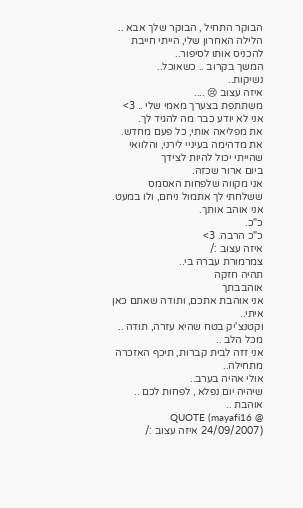הבוקר התחיל , הבוקר שלך אבא ..
הלילה האחרון שלי, הייתי חייבת להכניס אותו לסיפור..
המשך בקרוב .. כשאוכל..
נשיקות..
איזה עצוב 😢 ....
משתתפת בצערך מאמי שלי .. 3>
אני לא יודע כבר מה להגיד לך.
את מפליאה אותי, כל פעם מחדש.
את מדהימה בעיניי לירני, והלוואי שהייתי יכול להיות לצידך
ביום ארור שכזה.
אני מקווה שלפחות האסמס ששלחתי לך אתמול ניחם, ולו במעט.
אני אוהב אותך.
כ"כ.
כ"כ הרבה. 3>
איזה עצוב :/
צמרמורת עברה בי..
תהיה חזקה
אוהבבתך
אני אוהבת אתכם, ותודה שאתם כאן איתי..
וקטנצ'יק בטח שהיא עזרה, תודה .. מכל הלב ..
אני זזה לבית קברות, תיכף האזכרה מתחילה..
אולי אהיה בערב..
שיהיה יום נפלא , לפחות לכם ..
אוהבת ..
QUOTE (mayafi16 @ 24/09/2007) איזה עצוב :/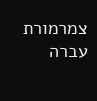צמרמורת עברה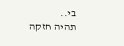בי..
תהיה חזקה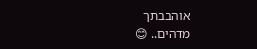אוהבבתך
מדהים.. 😊